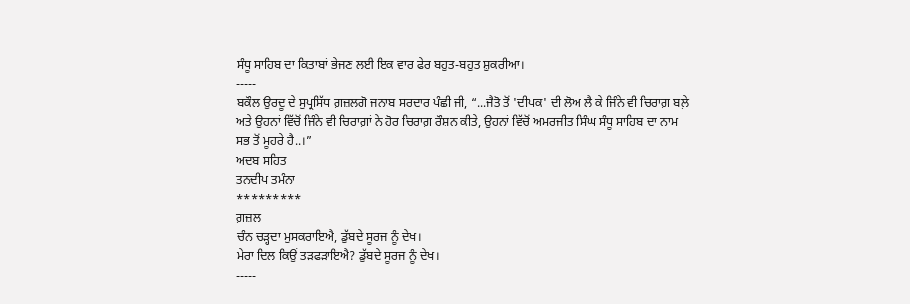ਸੰਧੂ ਸਾਹਿਬ ਦਾ ਕਿਤਾਬਾਂ ਭੇਜਣ ਲਈ ਇਕ ਵਾਰ ਫੇਰ ਬਹੁਤ-ਬਹੁਤ ਸ਼ੁਕਰੀਆ।
-----
ਬਕੌਲ ਉਰਦੂ ਦੇ ਸੁਪ੍ਰਸਿੱਧ ਗ਼ਜ਼ਲਗੋ ਜਨਾਬ ਸਰਦਾਰ ਪੰਛੀ ਜੀ, “...ਜੈਤੋ ਤੋਂ 'ਦੀਪਕ' ਦੀ ਲੋਅ ਲੈ ਕੇ ਜਿੰਨੇ ਵੀ ਚਿਰਾਗ਼ ਬਲ਼ੇ ਅਤੇ ਉਹਨਾਂ ਵਿੱਚੋਂ ਜਿੰਨੇ ਵੀ ਚਿਰਾਗ਼ਾਂ ਨੇ ਹੋਰ ਚਿਰਾਗ਼ ਰੌਸ਼ਨ ਕੀਤੇ, ਉਹਨਾਂ ਵਿੱਚੋਂ ਅਮਰਜੀਤ ਸਿੰਘ ਸੰਧੂ ਸਾਹਿਬ ਦਾ ਨਾਮ ਸਭ ਤੋਂ ਮੂਹਰੇ ਹੈ..।”
ਅਦਬ ਸਹਿਤ
ਤਨਦੀਪ ਤਮੰਨਾ
*********
ਗ਼ਜ਼ਲ
ਚੰਨ ਚੜ੍ਹਦਾ ਮੁਸਕਰਾਇਐ, ਡੁੱਬਦੇ ਸੂਰਜ ਨੂੰ ਦੇਖ।
ਮੇਰਾ ਦਿਲ ਕਿਉਂ ਤੜਫੜਾਇਐ? ਡੁੱਬਦੇ ਸੂਰਜ ਨੂੰ ਦੇਖ।
-----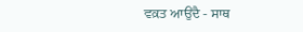ਵਕ਼ਤ ਆਉਂਦੈ - ਸਾਥ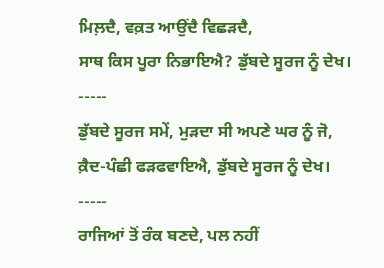ਮਿਲ਼ਦੈ, ਵਕ਼ਤ ਆਉਂਦੈ ਵਿਛੜਦੈ,
ਸਾਥ ਕਿਸ ਪੂਰਾ ਨਿਭਾਇਐ? ਡੁੱਬਦੇ ਸੂਰਜ ਨੂੰ ਦੇਖ।
-----
ਡੁੱਬਦੇ ਸੂਰਜ ਸਮੇਂ, ਮੁੜਦਾ ਸੀ ਅਪਣੇ ਘਰ ਨੂੰ ਜੋ,
ਕ਼ੈਦ-ਪੰਛੀ ਫੜਫਵਾਇਐ, ਡੁੱਬਦੇ ਸੂਰਜ ਨੂੰ ਦੇਖ।
-----
ਰਾਜਿਆਂ ਤੋਂ ਰੰਕ ਬਣਦੇ, ਪਲ ਨਹੀਂ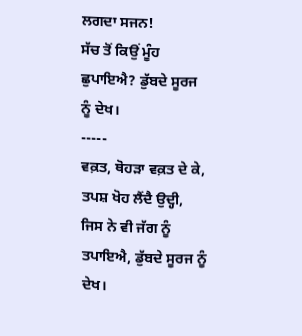ਲਗਦਾ ਸਜਨ!
ਸੱਚ ਤੋਂ ਕਿਉਂ ਮੂੰਹ ਛੁਪਾਇਐ? ਡੁੱਬਦੇ ਸੂਰਜ ਨੂੰ ਦੇਖ।
-----
ਵਕ਼ਤ, ਥੋਹੜਾ ਵਕ਼ਤ ਦੇ ਕੇ, ਤਪਸ਼ ਖੋਹ ਲੈਂਦੈ ਉਦ੍ਹੀ,
ਜਿਸ ਨੇ ਵੀ ਜੱਗ ਨੂੰ ਤਪਾਇਐ, ਡੁੱਬਦੇ ਸੂਰਜ ਨੂੰ ਦੇਖ।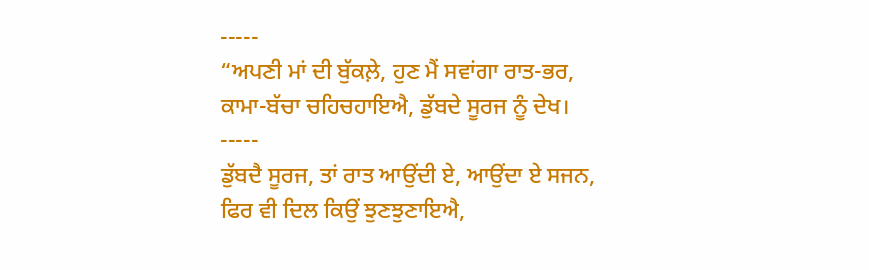-----
“ਅਪਣੀ ਮਾਂ ਦੀ ਬੁੱਕਲ਼ੇ, ਹੁਣ ਮੈਂ ਸਵਾਂਗਾ ਰਾਤ-ਭਰ,
ਕਾਮਾ-ਬੱਚਾ ਚਹਿਚਹਾਇਐ, ਡੁੱਬਦੇ ਸੂਰਜ ਨੂੰ ਦੇਖ।
-----
ਡੁੱਬਦੈ ਸੂਰਜ, ਤਾਂ ਰਾਤ ਆਉਂਦੀ ਏ, ਆਉਂਦਾ ਏ ਸਜਨ,
ਫਿਰ ਵੀ ਦਿਲ ਕਿਉਂ ਝੁਣਝੁਣਾਇਐ,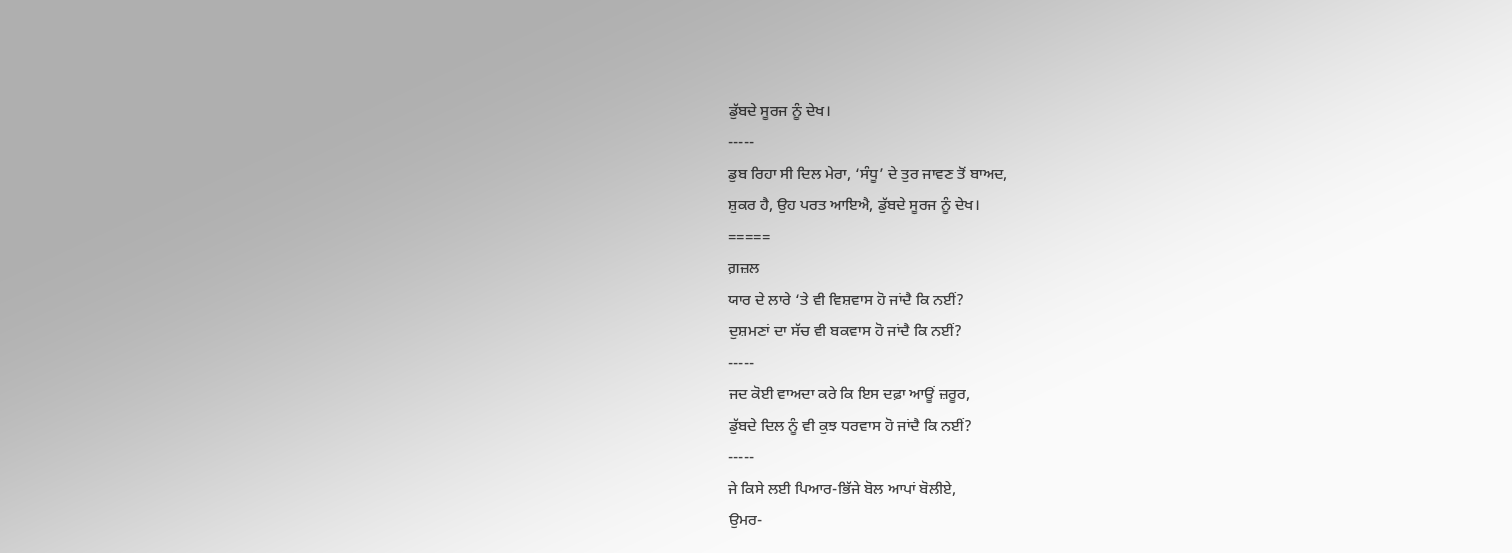ਡੁੱਬਦੇ ਸੂਰਜ ਨੂੰ ਦੇਖ।
-----
ਡੁਬ ਰਿਹਾ ਸੀ ਦਿਲ ਮੇਰਾ, ‘ਸੰਧੂ’ ਦੇ ਤੁਰ ਜਾਵਣ ਤੋਂ ਬਾਅਦ,
ਸ਼ੁਕਰ ਹੈ, ਉਹ ਪਰਤ ਆਇਐ, ਡੁੱਬਦੇ ਸੂਰਜ ਨੂੰ ਦੇਖ।
=====
ਗ਼ਜ਼ਲ
ਯਾਰ ਦੇ ਲਾਰੇ ‘ਤੇ ਵੀ ਵਿਸ਼ਵਾਸ ਹੋ ਜਾਂਦੈ ਕਿ ਨਈਂ?
ਦੁਸ਼ਮਣਾਂ ਦਾ ਸੱਚ ਵੀ ਬਕਵਾਸ ਹੋ ਜਾਂਦੈ ਕਿ ਨਈਂ?
-----
ਜਦ ਕੋਈ ਵਾਅਦਾ ਕਰੇ ਕਿ ਇਸ ਦਫ਼ਾ ਆਊਂ ਜ਼ਰੂਰ,
ਡੁੱਬਦੇ ਦਿਲ ਨੂੰ ਵੀ ਕੁਝ ਧਰਵਾਸ ਹੋ ਜਾਂਦੈ ਕਿ ਨਈਂ?
-----
ਜੇ ਕਿਸੇ ਲਈ ਪਿਆਰ-ਭਿੱਜੇ ਬੋਲ ਆਪਾਂ ਬੋਲੀਏ,
ਉਮਰ-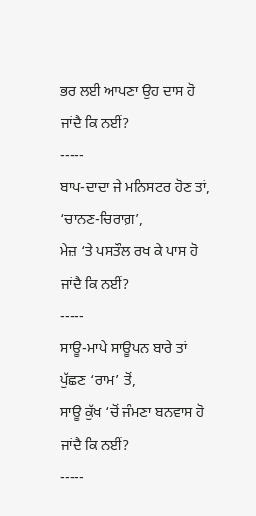ਭਰ ਲਈ ਆਪਣਾ ਉਹ ਦਾਸ ਹੋ ਜਾਂਦੈ ਕਿ ਨਈਂ?
-----
ਬਾਪ-ਦਾਦਾ ਜੇ ਮਨਿਸਟਰ ਹੋਣ ਤਾਂ, ‘ਚਾਨਣ-ਚਿਰਾਗ਼’,
ਮੇਜ਼ ‘ਤੇ ਪਸਤੌਲ ਰਖ ਕੇ ਪਾਸ ਹੋ ਜਾਂਦੈ ਕਿ ਨਈਂ?
-----
ਸਾਊ-ਮਾਪੇ ਸਾਊਪਨ ਬਾਰੇ ਤਾਂ ਪੁੱਛਣ ‘ਰਾਮ’ ਤੋਂ,
ਸਾਊ ਕੁੱਖ ‘ਚੋਂ ਜੰਮਣਾ ਬਨਵਾਸ ਹੋ ਜਾਂਦੈ ਕਿ ਨਈਂ?
-----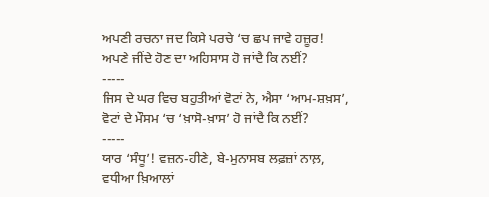ਅਪਣੀ ਰਚਨਾ ਜਦ ਕਿਸੇ ਪਰਚੇ ‘ਚ ਛਪ ਜਾਵੇ ਹਜ਼ੂਰ!
ਅਪਣੇ ਜੀਂਦੇ ਹੋਣ ਦਾ ਅਹਿਸਾਸ ਹੋ ਜਾਂਦੈ ਕਿ ਨਈਂ?
-----
ਜਿਸ ਦੇ ਘਰ ਵਿਚ ਬਹੁਤੀਆਂ ਵੋਟਾਂ ਨੇ, ਐਸਾ ‘ਆਮ-ਸ਼ਖ਼ਸ’,
ਵੋਟਾਂ ਦੇ ਮੌਸਮ ‘ਚ ‘ਖ਼ਾਸੋ-ਖ਼ਾਸ’ ਹੋ ਜਾਂਦੈ ਕਿ ਨਈਂ?
-----
ਯਾਰ ‘ਸੰਧੂ’! ਵਜ਼ਨ-ਹੀਣੇ, ਬੇ-ਮੁਨਾਸਬ ਲਫ਼ਜ਼ਾਂ ਨਾਲ਼,
ਵਧੀਆ ਖ਼ਿਆਲਾਂ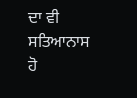ਦਾ ਵੀ ਸਤਿਆਨਾਸ ਹੋ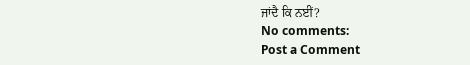ਜਾਂਦੈ ਕਿ ਨਈਂ?
No comments:
Post a Comment